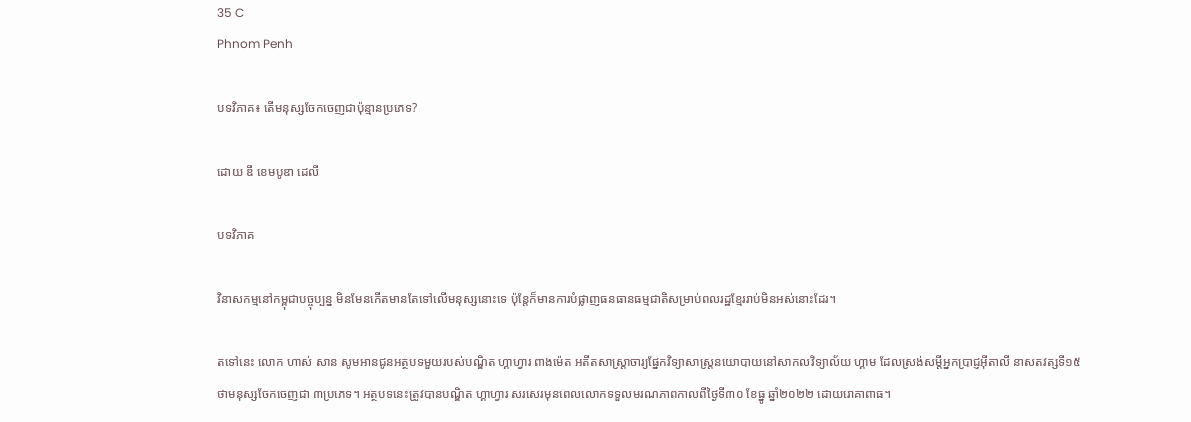35 C
Phnom Penh

បទវិភាគ៖ តើមនុស្សចែកចេញជាប៉ុន្មានប្រភេទ?

ដោយ ឌឹ ខេមបូឌា ដេលី

បទវិភាគ

វិនាសកម្មនៅកម្ពុជាបច្ចុប្បន្ន មិនមែនកើតមានតែទៅលើមនុស្សនោះទេ ប៉ុន្តែក៏មានការបំផ្លាញធនធានធម្មជាតិសម្រាប់ពលរដ្ឋខ្មែររាប់មិនអស់នោះដែរ។

តទៅនេះ លោក ហាស់ សាន សូមអានជូនអត្ថបទមួយរបស់បណ្ឌិត ហ្គាហ្វារ ពាងម៉េត អតីតសាស្ត្រាចារ្យផ្នែកវិទ្យាសាស្ត្រនយោបាយនៅសាកលវិទ្យាល័យ ហ្គាម ដែលស្រង់សម្ដីអ្នកប្រាជ្ញអ៊ីតាលី នាសតវត្សទី១៥ ថាមនុស្សចែកចេញជា ៣ប្រភេទ។ អត្ថបទនេះត្រូវបានបណ្ឌិត ហ្គាហ្វារ សរសេរមុនពេលលោកទទួលមរណភាពកាលពីថ្ងៃទី៣០ ខែធ្នូ ឆ្នាំ២០២២ ដោយរោគាពាធ។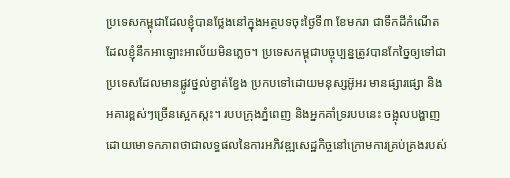ប្រទេសកម្ពុជាដែលខ្ញុំបានថ្លែងនៅក្នុងអត្ថបទចុះថ្ងៃទី៣ ខែមករា ជាទឹកដីកំណើតដែលខ្ញុំនឹកអាឡោះអាល័យមិនភ្លេច។ ប្រទេសកម្ពុជាបច្ចុប្បន្នត្រូវបានកែច្នៃឲ្យទៅជាប្រទេសដែលមានផ្លូវថ្នល់ខ្វាត់ខ្វែង ប្រកបទៅដោយមនុស្សអ៊ូអរ មានផ្សារផ្សោ និងអគារខ្ពស់ៗច្រើនស្អេកស្កះ។ របបក្រុងភ្នំពេញ និងអ្នកគាំទ្ររបបនេះ ចង្អុលបង្ហាញដោយមោទកភាពថាជាលទ្ធផលនៃការអភិវឌ្ឍសេដ្ឋកិច្ចនៅក្រោមការគ្រប់គ្រងរបស់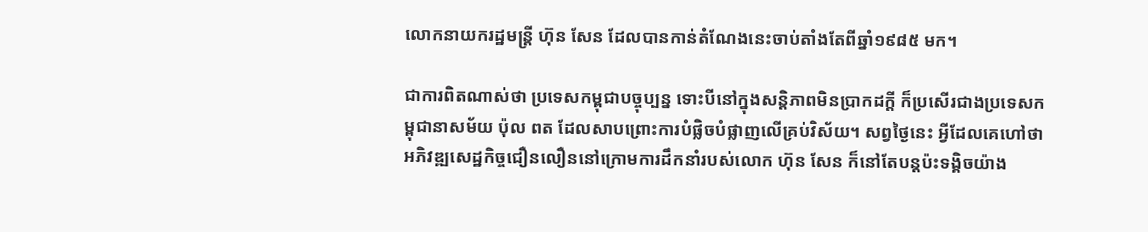លោកនាយករដ្ឋមន្ត្រី ហ៊ុន សែន ដែលបានកាន់តំណែងនេះចាប់តាំងតែពីឆ្នាំ១៩៨៥ មក។

ជាការពិតណាស់ថា ប្រទេសកម្ពុជាបច្ចុប្បន្ន ទោះបីនៅក្នុងសន្តិភាពមិនប្រាកដក្តី ក៏ប្រសើរជាងប្រទេសកម្ពុជានាសម័យ ប៉ុល ពត ដែលសាបព្រោះការបំផ្លិចបំផ្លាញលើគ្រប់វិស័យ។ សព្វថ្ងៃនេះ អ្វីដែលគេហៅថាអភិវឌ្ឍសេដ្ឋកិច្ចជឿនលឿននៅក្រោមការដឹកនាំរបស់លោក ហ៊ុន សែន ក៏នៅតែបន្តប៉ះទង្គិចយ៉ាង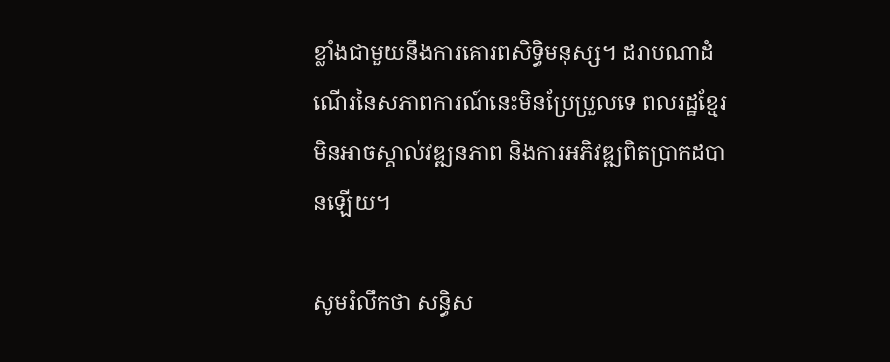ខ្លាំងជាមួយនឹងការគោរពសិទ្ធិមនុស្ស។ ដរាបណាដំណើរនៃសភាពការណ៍នេះមិនប្រែប្រួលទេ ពលរដ្ឋខ្មែរមិនអាចស្គាល់វឌ្ឍនភាព និងការអភិវឌ្ឍពិតប្រាកដបានឡើយ។

សូមរំលឹកថា សន្ធិស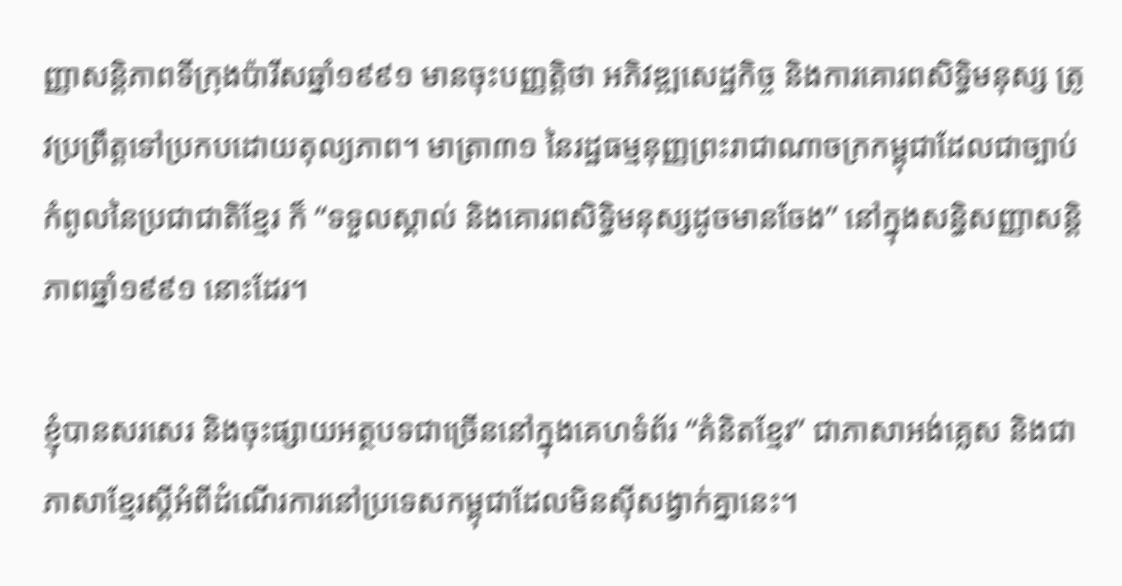ញ្ញាសន្តិភាពទីក្រុងប៉ារីសឆ្នាំ១៩៩១ មានចុះបញ្ញត្តិថា អភិវឌ្ឍសេដ្ឋកិច្ច និងការគោរពសិទ្ធិមនុស្ស ត្រូវប្រព្រឹត្តទៅប្រកបដោយតុល្យភាព។ មាត្រា៣១ នៃរដ្ឋធម្មនុញ្ញព្រះរាជាណាចក្រកម្ពុជាដែលជាច្បាប់កំពូលនៃប្រជាជាតិខ្មែរ ក៏ “ទទួលស្គាល់ និងគោរពសិទ្ធិមនុស្សដូចមានចែង” នៅក្នុងសន្ធិសញ្ញាសន្តិភាពឆ្នាំ១៩៩១ នោះដែរ។

ខ្ញុំបានសរសេរ និងចុះផ្សាយអត្ថបទជាច្រើននៅក្នុងគេហទំព័រ “គំនិតខ្មែរ” ជាភាសាអង់គ្លេស និងជាភាសាខ្មែរស្តីអំពីដំណើរការនៅប្រទេសកម្ពុជាដែលមិនស៊ីសង្វាក់គ្នានេះ។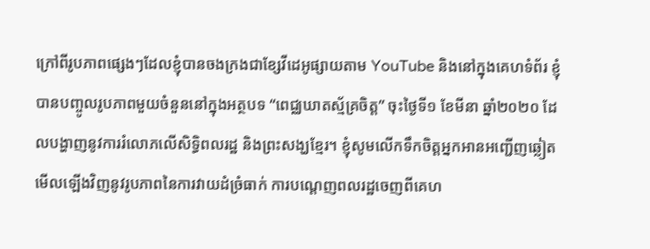ក្រៅពីរូបភាពផ្សេងៗដែលខ្ញុំបានចងក្រងជាខ្សែវីដេអូផ្សាយតាម YouTube និងនៅក្នុងគេហទំព័រ ខ្ញុំបានបញ្ចូលរូបភាពមួយចំនួននៅក្នុងអត្ថបទ “ពេជ្ឈឃាតស្ម័គ្រចិត្ត” ចុះថ្ងៃទី១ ខែមីនា ឆ្នាំ២០២០ ដែលបង្ហាញនូវការរំលោភលើសិទ្ធិពលរដ្ឋ និងព្រះសង្ឃខ្មែរ។ ខ្ញុំសូមលើកទឹកចិត្តអ្នកអានអញ្ជើញឆ្លៀតមើលឡើងវិញនូវរូបភាពនៃការវាយដំច្រំធាក់ ការបណ្តេញពលរដ្ឋចេញពីគេហ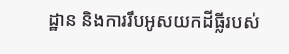ដ្ឋាន និងការរឹបអូសយកដីធ្លីរបស់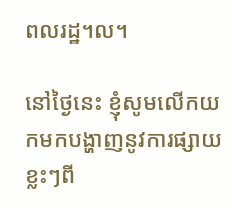ពលរដ្ឋ។ល។

នៅថ្ងៃនេះ ខ្ញុំសូមលើកយកមកបង្ហាញនូវការផ្សាយខ្លះៗពី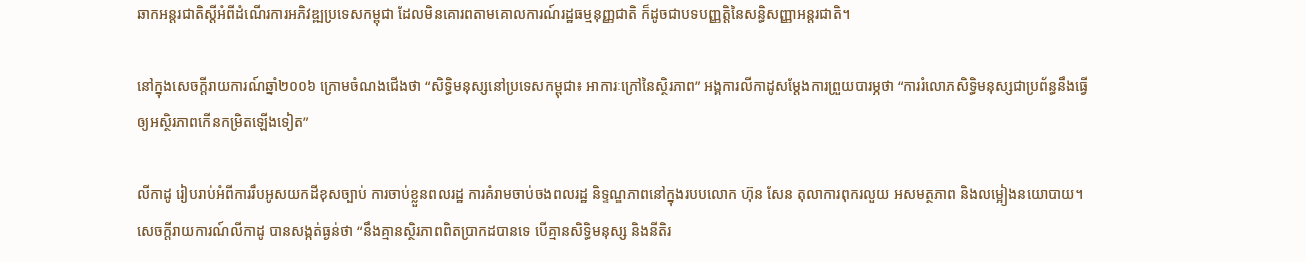ឆាកអន្តរជាតិស្តីអំពីដំណើរការអភិវឌ្ឍប្រទេសកម្ពុជា ដែលមិនគោរពតាមគោលការណ៍រដ្ឋធម្មនុញ្ញជាតិ ក៏ដូចជាបទបញ្ញត្តិនៃសន្ធិសញ្ញាអន្តរជាតិ។

នៅក្នុងសេចក្តីរាយការណ៍ឆ្នាំ២០០៦ ក្រោមចំណងជើងថា “សិទ្ធិមនុស្សនៅប្រទេសកម្ពុជា៖ អាការៈក្រៅនៃស្ថិរភាព” អង្គការលីកាដូសម្ដែងការព្រួយបារម្ភថា “ការរំលោភសិទ្ធិមនុស្សជាប្រព័ន្ធនឹងធ្វើឲ្យអស្ថិរភាពកើនកម្រិតឡើងទៀត”

លីកាដូ រៀបរាប់អំពីការរឹបអូសយកដីខុសច្បាប់ ការចាប់ខ្លួនពលរដ្ឋ ការគំរាមចាប់ចងពលរដ្ឋ និទ្ទណ្ឌភាពនៅក្នុងរបបលោក ហ៊ុន សែន តុលាការពុករលួយ អសមត្ថភាព និងលម្អៀងនយោបាយ។ សេចក្តីរាយការណ៍លីកាដូ បានសង្កត់ធ្ងន់ថា “នឹងគ្មានស្ថិរភាពពិតប្រាកដបានទេ បើគ្មានសិទ្ធិមនុស្ស និងនីតិរ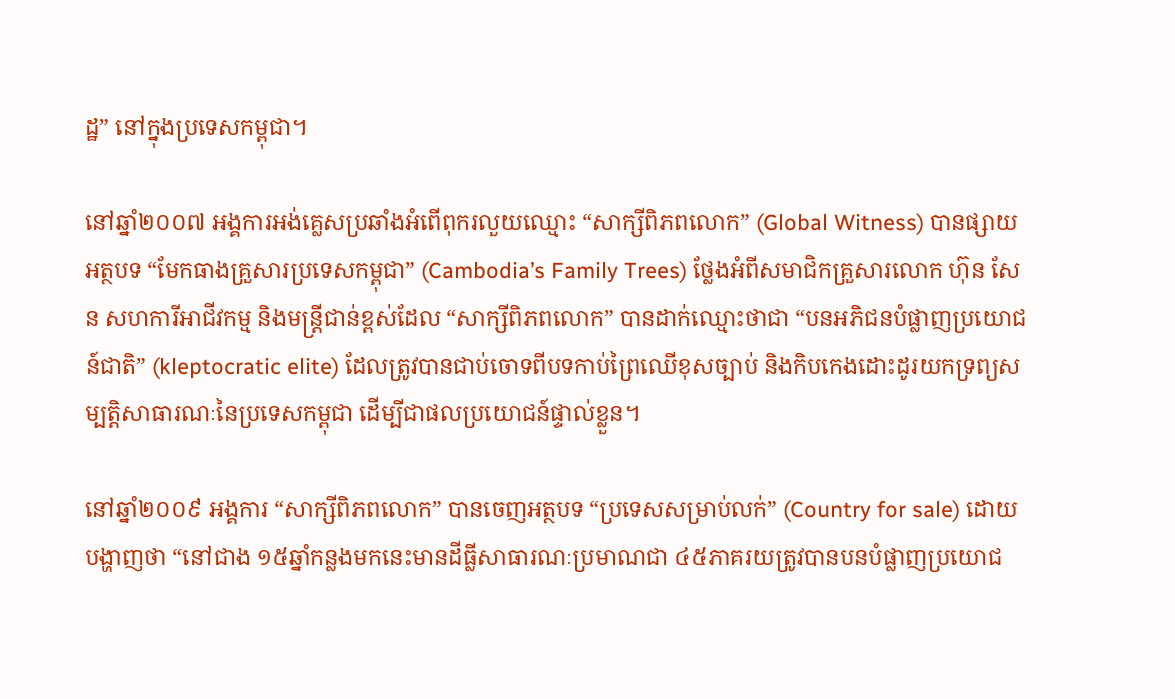ដ្ឋ” នៅក្នុងប្រទេសកម្ពុជា។

នៅឆ្នាំ២០០៧ អង្គការអង់គ្លេសប្រឆាំងអំពើពុករលួយឈ្មោះ “សាក្សីពិភពលោក” (Global Witness) បានផ្សាយអត្ថបទ “មែកធាងគ្រួសារប្រទេសកម្ពុជា” (Cambodia’s Family Trees) ថ្លែងអំពីសមាជិកគ្រួសារលោក ហ៊ុន សែន សហការីអាជីវកម្ម និងមន្ត្រីជាន់ខ្ពស់ដែល “សាក្សីពិភពលោក” បានដាក់ឈ្មោះថាជា “បនអភិជនបំផ្លាញប្រយោជន៍ជាតិ” (kleptocratic elite) ដែលត្រូវបានជាប់ចោទពីបទកាប់ព្រៃឈើខុសច្បាប់ និងកិបកេងដោះដូរយកទ្រព្យសម្បត្តិសាធារណៈនៃប្រទេសកម្ពុជា ដើម្បីជាផលប្រយោជន៍ផ្ទាល់ខ្លួន។

នៅឆ្នាំ២០០៩ អង្គការ “សាក្សីពិភពលោក” បានចេញអត្ថបទ “ប្រទេសសម្រាប់លក់” (Country for sale) ដោយបង្ហាញថា “នៅជាង ១៥ឆ្នាំកន្លងមកនេះមានដីធ្លីសាធារណៈប្រមាណជា ៤៥ភាគរយត្រូវបានបនបំផ្លាញប្រយោជ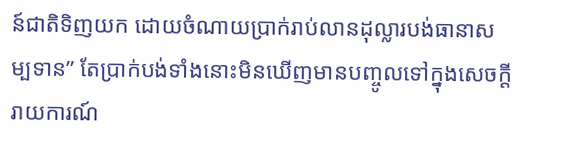ន៍ជាតិទិញយក ដោយចំណាយប្រាក់រាប់លានដុល្លារបង់ធានាសម្បទាន” តែប្រាក់បង់ទាំងនោះមិនឃើញមានបញ្ចូលទៅក្នុងសេចក្តីរាយការណ៍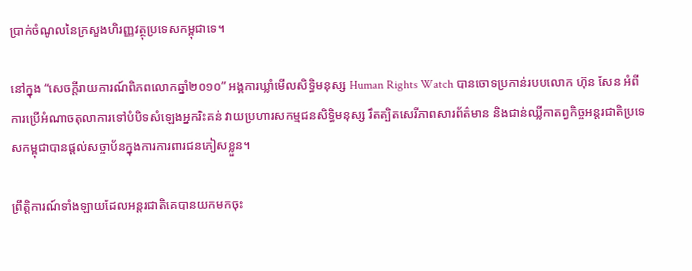ប្រាក់ចំណូលនៃក្រសួងហិរញ្ញវត្ថុប្រទេសកម្ពុជាទេ។

នៅក្នុង “សេចក្តីរាយការណ៍ពិភពលោកឆ្នាំ២០១០” អង្គការឃ្លាំមើលសិទ្ធិមនុស្ស Human Rights Watch បានចោទប្រកាន់របបលោក ហ៊ុន សែន អំពីការប្រើអំណាចតុលាការទៅបំបិទសំឡេងអ្នករិះគន់ វាយប្រហារសកម្មជនសិទ្ធិមនុស្ស រឹតត្បិតសេរីភាពសារព័ត៌មាន និងជាន់ឈ្លីកាតព្វកិច្ចអន្តរជាតិប្រទេសកម្ពុជាបានផ្តល់សច្ចាប័នក្នុងការការពារជនភៀសខ្លួន។

ព្រឹត្តិការណ៍ទាំងឡាយដែលអន្តរជាតិគេបានយកមកចុះ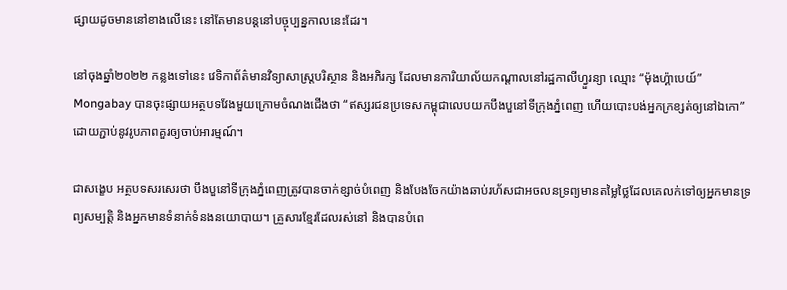ផ្សាយដូចមាននៅខាងលើនេះ នៅតែមានបន្តនៅបច្ចុប្បន្នកាលនេះដែរ។

នៅចុងឆ្នាំ២០២២ កន្លងទៅនេះ វេទិកាព័ត៌មានវិទ្យាសាស្ត្របរិស្ថាន និងអភិរក្ស ដែលមានការិយាល័យកណ្តាលនៅរដ្ឋកាលីហ្វួរន្យា ឈ្មោះ “ម៉ុងហ្គ៉ាបេយ៍” Mongabay បានចុះផ្សាយអត្ថបទវែងមួយក្រោមចំណងជើងថា “ឥស្សរជនប្រទេសកម្ពុជាលេបយកបឹងបួនៅទីក្រុងភ្នំពេញ ហើយបោះបង់អ្នកក្រខ្សត់ឲ្យនៅឯកោ” ដោយភ្ជាប់នូវរូបភាពគួរឲ្យចាប់អារម្មណ៍។

ជាសង្ខេប អត្ថបទសរសេរថា បឹងបួនៅទីក្រុងភ្នំពេញត្រូវបានចាក់ខ្សាច់បំពេញ និងបែងចែកយ៉ាងឆាប់រហ័សជាអចលនទ្រព្យមានតម្លៃថ្លៃដែលគេលក់ទៅឲ្យអ្នកមានទ្រព្យសម្បត្តិ និងអ្នកមានទំនាក់ទំនងនយោបាយ។ គ្រួសារខ្មែរដែលរស់នៅ និងបានបំពេ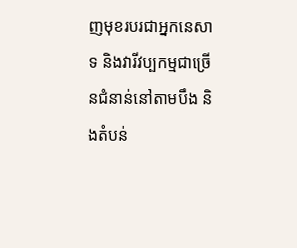ញមុខរបរជាអ្នកនេសាទ និងវារីវប្បកម្មជាច្រើនជំនាន់នៅតាមបឹង និងតំបន់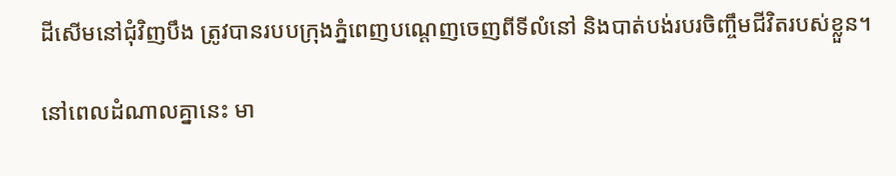ដីសើមនៅជុំវិញបឹង ត្រូវបានរបបក្រុងភ្នំពេញបណ្តេញចេញពីទីលំនៅ និងបាត់បង់របរចិញ្ចឹមជីវិតរបស់ខ្លួន។

នៅពេលដំណាលគ្នានេះ មា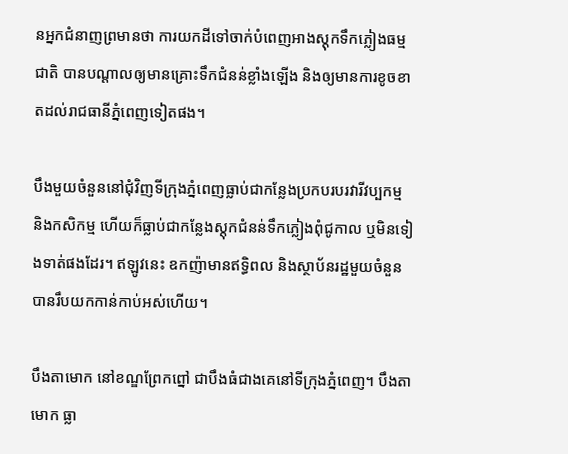នអ្នកជំនាញព្រមានថា ការយកដីទៅចាក់បំពេញអាងស្តុកទឹកភ្លៀងធម្មជាតិ បានបណ្តាលឲ្យមានគ្រោះទឹកជំនន់ខ្លាំងឡើង និងឲ្យមានការខូចខាតដល់រាជធានីភ្នំពេញទៀតផង។

បឹងមួយចំនួននៅជុំវិញទីក្រុងភ្នំពេញធ្លាប់ជាកន្លែងប្រកបរបរវារីវប្បកម្ម និងកសិកម្ម ហើយក៏ធ្លាប់ជាកន្លែងស្តុកជំនន់ទឹកភ្លៀងពុំជូកាល ឬមិនទៀងទាត់ផងដែរ។ ឥឡូវនេះ ឧកញ៉ាមានឥទ្ធិពល និងស្ថាប័នរដ្ឋមួយចំនួនបានរឹបយកកាន់កាប់អស់ហើយ។

បឹងតាមោក នៅខណ្ឌព្រែកព្នៅ ជាបឹងធំជាងគេនៅទីក្រុងភ្នំពេញ។ បឹងតាមោក ធ្លា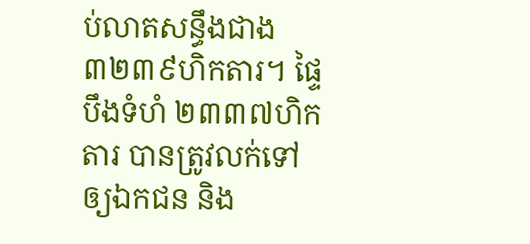ប់លាតសន្ធឹងជាង ៣២៣៩ហិកតារ។ ផ្ទៃបឹងទំហំ ២៣៣៧ហិកតារ បានត្រូវលក់ទៅឲ្យឯកជន និង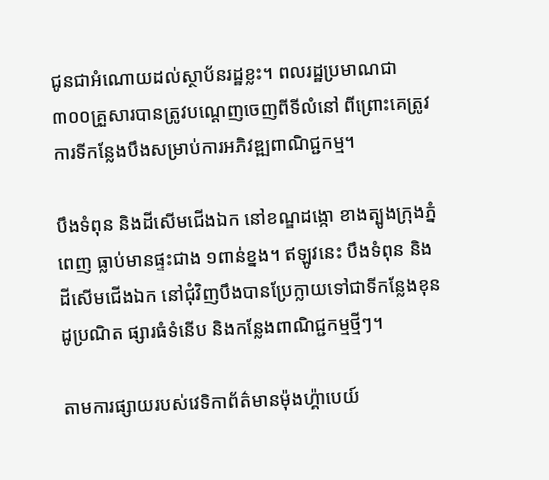ជូនជាអំណោយដល់ស្ថាប័នរដ្ឋខ្លះ។ ពលរដ្ឋប្រមាណជា ៣០០គ្រួសារបានត្រូវបណ្តេញចេញពីទីលំនៅ ពីព្រោះគេត្រូវការទីកន្លែងបឹងសម្រាប់ការអភិវឌ្ឍពាណិជ្ជកម្ម។

បឹងទំពុន និងដីសើមជើងឯក នៅខណ្ឌដង្កោ ខាងត្បូងក្រុងភ្នំពេញ ធ្លាប់មានផ្ទះជាង ១ពាន់ខ្នង។ ឥឡូវនេះ បឹងទំពុន និងដីសើមជើងឯក នៅជុំវិញបឹងបានប្រែក្លាយទៅជាទីកន្លែងខុនដូប្រណិត ផ្សារធំទំនើប និងកន្លែងពាណិជ្ជកម្មថ្មីៗ។

តាមការផ្សាយរបស់វេទិកាព័ត៌មានម៉ុងហ្គ៉ាបេយ៍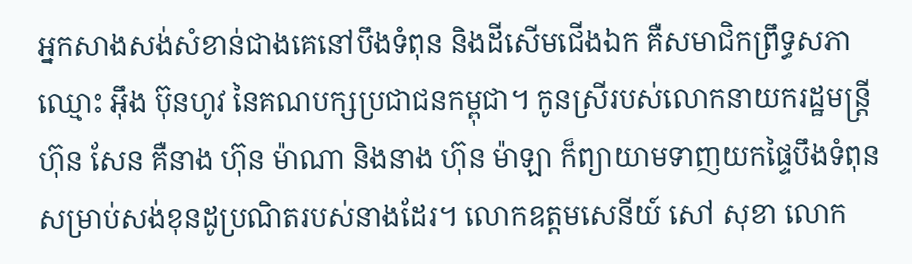អ្នកសាងសង់សំខាន់ជាងគេនៅបឹងទំពុន និងដីសើមជើងឯក គឺសមាជិកព្រឹទ្ធសភាឈ្មោះ អ៊ឹង ប៊ុនហូវ នៃគណបក្សប្រជាជនកម្ពុជា។ កូនស្រីរបស់លោកនាយករដ្ឋមន្ត្រី ហ៊ុន សែន គឺនាង ហ៊ុន ម៉ាណា និងនាង ហ៊ុន ម៉ាឡា ក៏ព្យាយាមទាញយកផ្ទៃបឹងទំពុនសម្រាប់សង់ខុនដូប្រណិតរបស់នាងដែរ។ លោកឧត្តមសេនីយ៍ សៅ សុខា លោក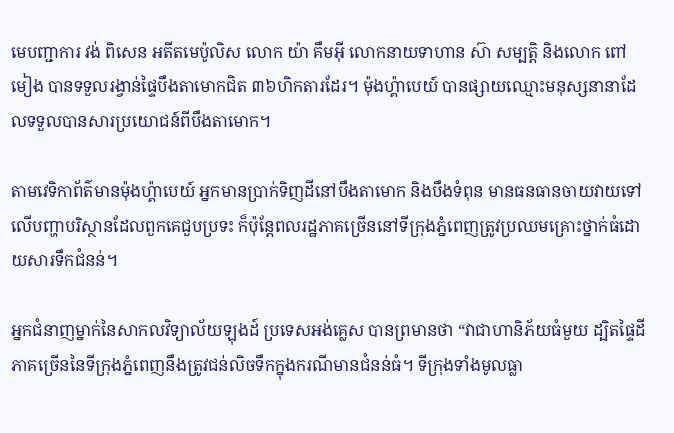មេបញ្ជាការ វង់ ពិសេន អតីតមេប៉ូលិស លោក យ៉ា គឹមអ៊ី លោកនាយទាហាន ស៊ា សម្បត្តិ និងលោក ពៅ មៀង បានទទួលរង្វាន់ផ្ទៃបឹងតាមោកជិត ៣៦ហិកតារដែរ។ ម៉ុងហ្គ៉ាបេយ៍ បានផ្សាយឈ្មោះមនុស្សនានាដែលទទួលបានសារប្រយោជន៍ពីបឹងតាមោក។

តាមវេទិកាព័ត៌មានម៉ុងហ្គ៉ាបេយ៍ អ្នកមានប្រាក់ទិញដីនៅបឹងតាមោក និងបឹងទំពុន មានធនធានចាយវាយទៅលើបញ្ហាបរិស្ថានដែលពួកគេជួបប្រទះ ក៏ប៉ុន្តែពលរដ្ឋភាគច្រើននៅទីក្រុងភ្នំពេញត្រូវប្រឈមគ្រោះថ្នាក់ធំដោយសារទឹកជំនន់។

អ្នកជំនាញម្នាក់នៃសាកលវិទ្យាល័យឡុងដ៍ ប្រទេសអង់គ្លេស បានព្រមានថា “វាជាហានិភ័យធំមួយ ដ្បិតផ្ទៃដីភាគច្រើននៃទីក្រុងភ្នំពេញនឹងត្រូវជន់លិចទឹកក្នុងករណីមានជំនន់ធំ។ ទីក្រុងទាំងមូលធ្លា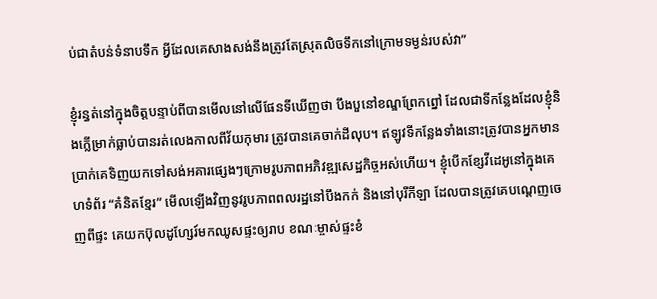ប់ជាតំបន់ទំនាបទឹក អ្វីដែលគេសាងសង់នឹងត្រូវតែស្រុតលិចទឹកនៅក្រោមទម្ងន់របស់វា”

ខ្ញុំរន្ធត់នៅក្នុងចិត្តបន្ទាប់ពីបានមើលនៅលើផែនទីឃើញថា បឹងបួនៅខណ្ឌព្រែកព្នៅ ដែលជាទីកន្លែងដែលខ្ញុំនិងក្លើម្រាក់ធ្លាប់បានរត់លេងកាលពីវ័យកុមារ ត្រូវបានគេចាក់ដីលុប។ ឥឡូវទីកន្លែងទាំងនោះត្រូវបានអ្នកមានប្រាក់គេទិញយកទៅសង់អគារផ្សេងៗក្រោមរូបភាពអភិវឌ្ឍសេដ្ឋកិច្ចអស់ហើយ។ ខ្ញុំបើកខ្សែវីដេអូនៅក្នុងគេហទំព័រ “គំនិតខ្មែរ” មើលឡើងវិញនូវរូបភាពពលរដ្ឋនៅបឹងកក់ និងនៅបុរីកីឡា ដែលបានត្រូវគេបណ្តេញចេញពីផ្ទះ គេយកប៊ុលដូហ្សែរ៍មកឈូសផ្ទះឲ្យរាប ខណៈម្ចាស់ផ្ទះខំ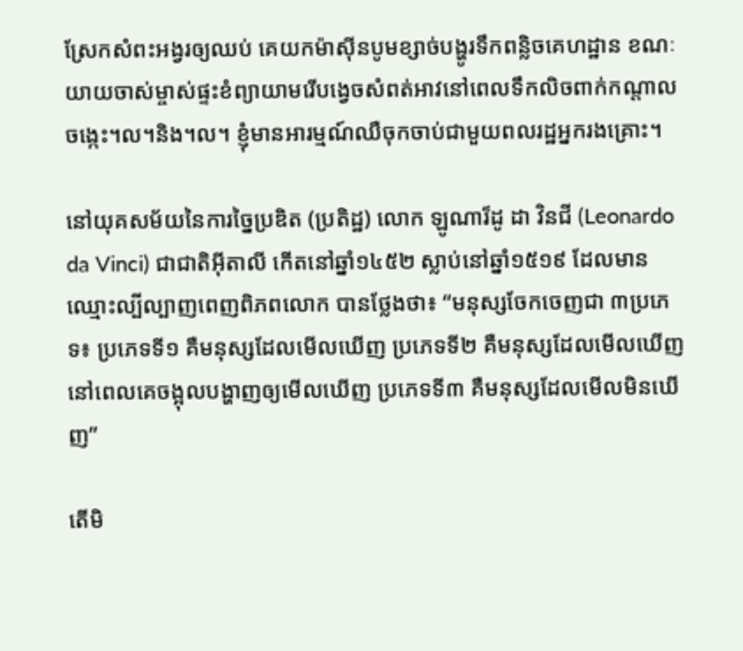ស្រែកសំពះអង្វរឲ្យឈប់ គេយកម៉ាស៊ីនបូមខ្សាច់បង្ហូរទឹកពន្លិចគេហដ្ឋាន ខណៈយាយចាស់ម្ចាស់ផ្ទះខំព្យាយាមរើបង្វេចសំពត់អាវនៅពេលទឹកលិចពាក់កណ្តាលចង្កេះ។ល។និង។ល។ ខ្ញុំមានអារម្មណ៍ឈឺចុកចាប់ជាមួយពលរដ្ឋអ្នករងគ្រោះ។

នៅយុគសម័យនៃការច្នៃប្រឌិត (ប្រតិដ្ឋ) លោក ឡូណារ៏ដូ ដា វិនជី (Leonardo da Vinci) ជាជាតិអ៊ីតាលី កើតនៅឆ្នាំ១៤៥២ ស្លាប់នៅឆ្នាំ១៥១៩ ដែលមានឈ្មោះល្បីល្បាញពេញពិភពលោក បានថ្លែងថា៖ “មនុស្សចែកចេញជា ៣ប្រភេទ៖ ប្រភេទទី១ គឺមនុស្សដែលមើលឃើញ ប្រភេទទី២ គឺមនុស្សដែលមើលឃើញនៅពេលគេចង្អុលបង្ហាញឲ្យមើលឃើញ ប្រភេទទី៣ គឺមនុស្សដែលមើលមិនឃើញ”

តើមិ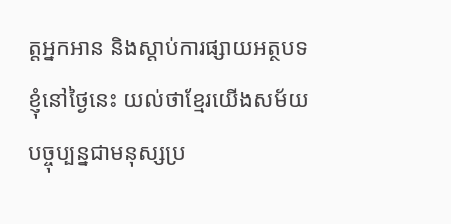ត្តអ្នកអាន និងស្តាប់ការផ្សាយអត្ថបទខ្ញុំនៅថ្ងៃនេះ យល់ថាខ្មែរយើងសម័យបច្ចុប្បន្នជាមនុស្សប្រ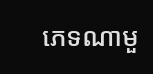ភេទណាមួ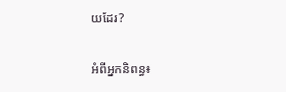យដែរ?

អំពីអ្នកនិពន្ធ៖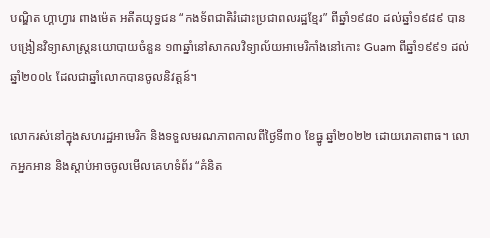បណ្ឌិត ហ្គាហ្វារ ពាងម៉េត អតីតយុទ្ធជន “កងទ័ពជាតិរំដោះប្រជាពលរដ្ឋខ្មែរ” ពីឆ្នាំ១៩៨០ ដល់ឆ្នាំ១៩៨៩ បានបង្រៀនវិទ្យាសាស្ត្រនយោបាយចំនួន ១៣ឆ្នាំនៅសាកលវិទ្យាល័យអាមេរិកាំងនៅកោះ Guam ពីឆ្នាំ១៩៩១ ដល់ឆ្នាំ២០០៤ ដែលជាឆ្នាំលោកបានចូលនិវត្តន៍។

លោករស់នៅក្នុងសហរដ្ឋអាមេរិក និងទទួលមរណភាពកាលពីថ្ងៃទី៣០ ខែធ្នូ ឆ្នាំ២០២២ ដោយរោគាពាធ។ លោកអ្នកអាន និងស្តាប់អាចចូលមើលគេហទំព័រ “គំនិត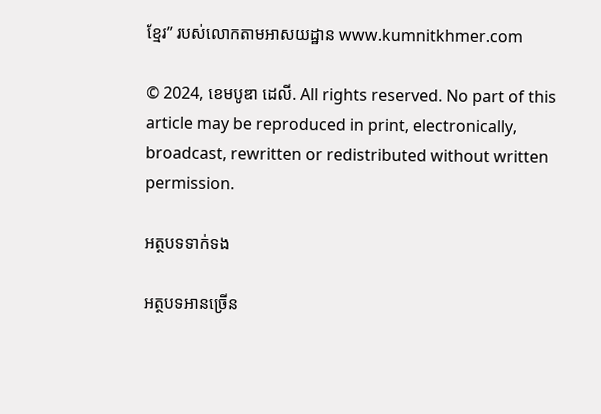ខ្មែរ” របស់លោកតាមអាសយដ្ឋាន www.kumnitkhmer.com

© 2024, ខេមបូឌា ដេលី. All rights reserved. No part of this article may be reproduced in print, electronically, broadcast, rewritten or redistributed without written permission.

អត្ថបទទាក់ទង

អត្ថបទអានច្រើន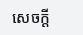សេចក្ដី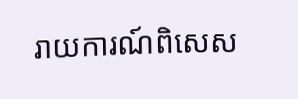រាយការណ៍ពិសេស